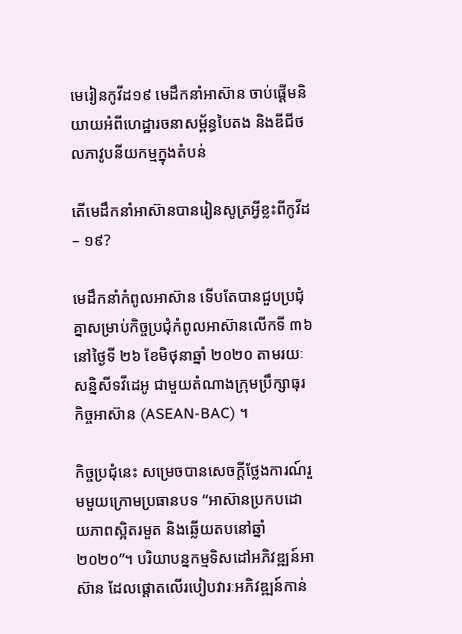មេរៀនកូវីដ១៩ មេដឹកនាំអាស៊ាន ចាប់ផ្តើមនិយាយអំពីហេដ្ឋារចនាសម្ព័ន្ធបៃតង និងឌីជីថលភាវូបនីយកម្មក្នុងតំបន់

តើមេដឹកនាំអាស៊ានបានរៀនសូត្រអ្វីខ្លះពីកូវីដ – ១៩?

មេដឹកនាំកំពូលអាស៊ាន ទើបតែបានជួបប្រជុំគ្នាសម្រាប់កិច្ចប្រជុំកំពូលអាស៊ានលើកទី ៣៦ នៅថ្ងៃទី ២៦ ខែមិថុនាឆ្នាំ ២០២០ តាមរយៈសន្និសីទវីដេអូ ជាមួយតំណាងក្រុមប្រឹក្សាធុរកិច្ចអាស៊ាន (ASEAN-BAC) ។

កិច្ចប្រជុំនេះ សម្រេចបានសេចក្តីថ្លែងការណ៍រួមមួយក្រោមប្រធានបទ “អាស៊ានប្រកបដោយភាពស្អិតរមួត និងឆ្លើយតបនៅឆ្នាំ ២០២០”។ បរិយាបន្នកម្មទិសដៅអភិវឌ្ឍន៍អាស៊ាន ដែលផ្តោតលើរបៀបវារៈអភិវឌ្ឍន៍កាន់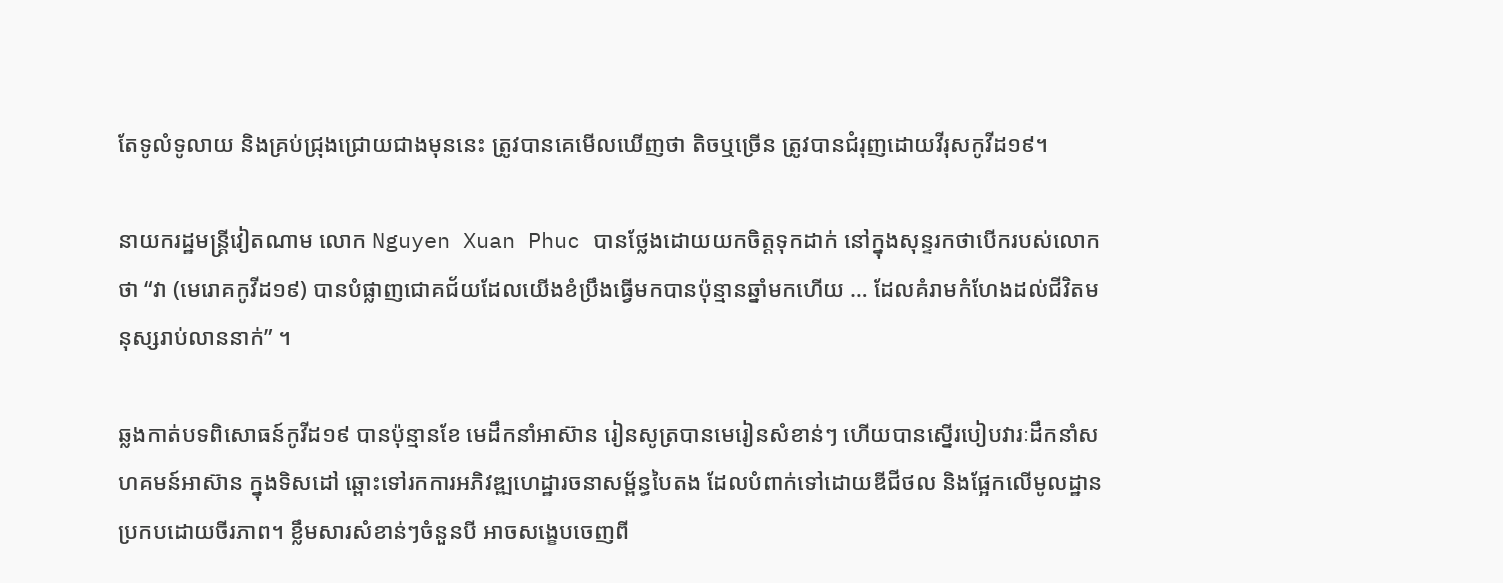តែទូលំទូលាយ និងគ្រប់ជ្រុងជ្រោយជាងមុននេះ ត្រូវបានគេមើលឃើញថា តិចឬច្រើន ត្រូវបានជំរុញដោយវីរុសកូវីដ១៩។

នាយករដ្ឋមន្រ្តីវៀតណាម លោក Nguyen Xuan Phuc បានថ្លែងដោយយកចិត្តទុកដាក់ នៅក្នុងសុន្ទរកថាបើករបស់លោកថា “វា (មេរោគកូវីដ១៩) បានបំផ្លាញជោគជ័យដែលយើងខំប្រឹងធ្វើមកបានប៉ុន្មានឆ្នាំមកហើយ … ដែលគំរាមកំហែងដល់ជីវិតមនុស្សរាប់លាននាក់” ។

ឆ្លងកាត់បទពិសោធន៍កូវីដ១៩ បានប៉ុន្មានខែ មេដឹកនាំអាស៊ាន រៀនសូត្របានមេរៀនសំខាន់ៗ ហើយបានស្នើរបៀបវារៈដឹកនាំសហគមន៍អាស៊ាន ក្នុងទិសដៅ ឆ្ពោះទៅរកការអភិវឌ្ឍហេដ្ឋារចនាសម្ព័ន្ធបៃតង ដែលបំពាក់ទៅដោយឌីជីថល និងផ្អែកលើមូលដ្ឋានប្រកបដោយចីរភាព។ ខ្លឹមសារសំខាន់ៗចំនួនបី អាចសង្ខេបចេញពី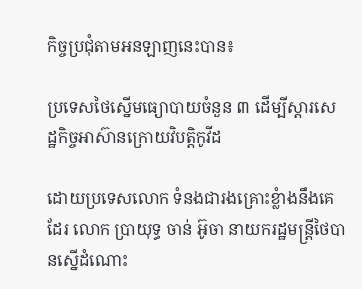កិច្ចប្រជុំតាមអនឡាញនេះបាន៖

ប្រទេសថៃស្នើមធ្យោបាយចំនួន ៣ ដើម្បីស្តារសេដ្ឋកិច្ចអាស៊ានក្រោយវិបត្តិកូវីដ

ដោយប្រទេសលោក ទំនងជារងគ្រោះខ្លំាងនឹងគេដែរ លោក ប្រាយុទ្ធ ចាន់ អ៊ូចា នាយករដ្ឋមន្រ្តីថៃបានស្នើដំណោះ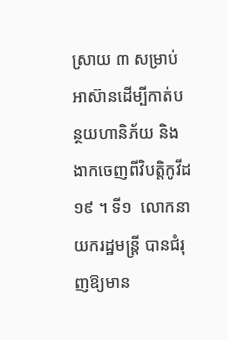ស្រាយ ៣ សម្រាប់អាស៊ានដើម្បីកាត់បន្ថយហានិភ័យ និងងាកចេញពីវិបត្តិកូវីដ ១៩ ។ ទី១  លោកនាយករដ្ឋមន្រ្តី បានជំរុញឱ្យមាន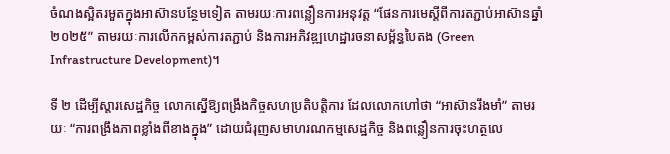ចំណងស្អិតរមួតក្នុងអាស៊ានបន្ថែមទៀត តាមរយៈការពន្លឿនការអនុវត្ត “ផែនការមេស្តីពីការតភ្ជាប់អាស៊ានឆ្នាំ ២០២៥” តាមរយៈការលើកកម្ពស់ការតភ្ជាប់ និងការអភិវឌ្ឍហេដ្ឋារចនាសម្ព័ន្ធបៃតង (Green Infrastructure Development)។

ទី ២ ដើម្បីស្តារសេដ្ឋកិច្ច លោកស្នើឱ្យពង្រឹងកិច្ចសហប្រតិបត្តិការ ដែលលោកហៅថា “អាស៊ានរឹងមាំ” តាមរយៈ “ការពង្រឹងភាពខ្លាំងពីខាងក្នុង” ដោយជំរុញសមាហរណកម្មសេដ្ឋកិច្ច និងពន្លឿនការចុះហត្ថលេ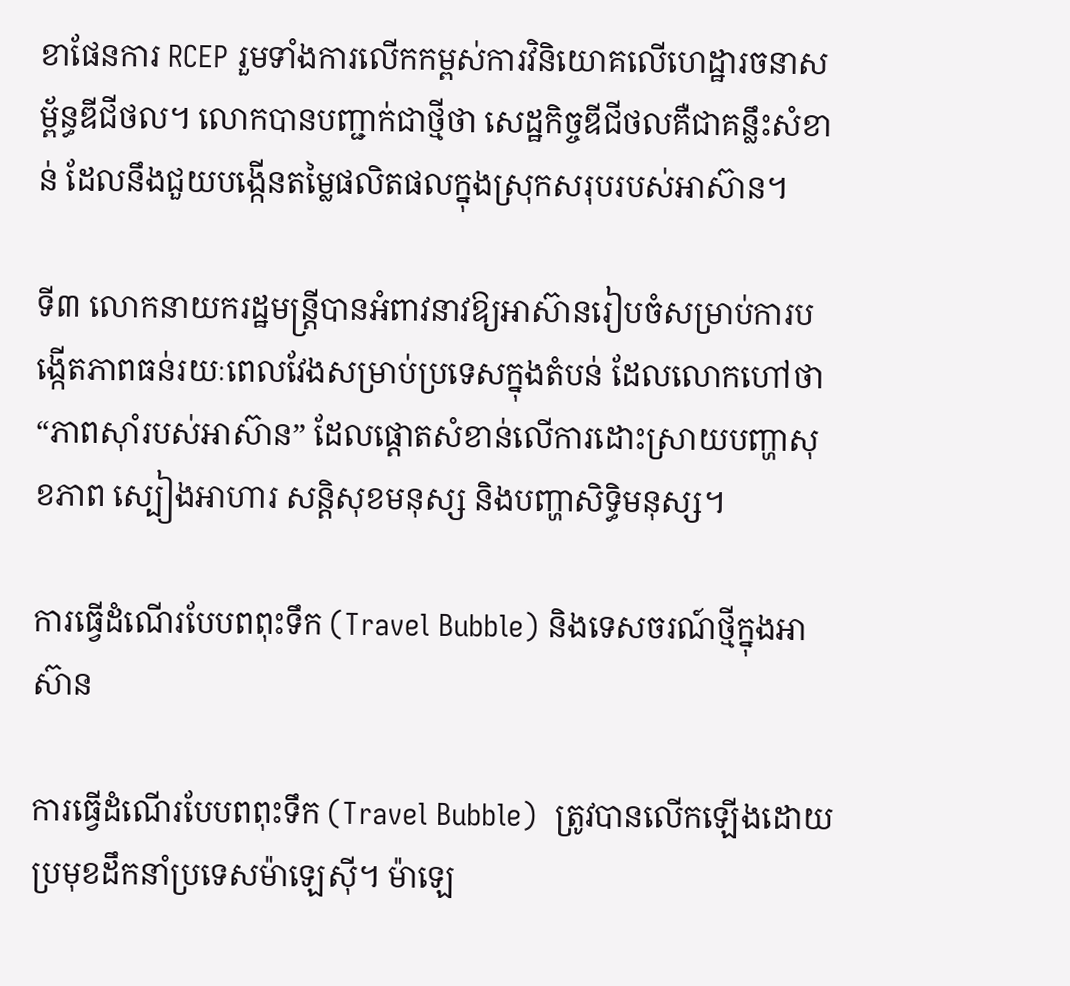ខាផែនការ RCEP រួមទាំងការលើកកម្ពស់ការវិនិយោគលើហេដ្ឋារចនាសម្ព័ន្ធឌីជីថល។ លោកបានបញ្ជាក់ជាថ្មីថា សេដ្ឋកិច្ចឌីជីថលគឺជាគន្លឹះសំខាន់ ដែលនឹងជួយបង្កើនតម្លៃផលិតផលក្នុងស្រុកសរុបរបស់អាស៊ាន។

ទី៣ លោកនាយករដ្ឋមន្រ្តីបានអំពាវនាវឱ្យអាស៊ានរៀបចំសម្រាប់ការបង្កើតភាពធន់រយៈពេលវែងសម្រាប់ប្រទេសក្នុងតំបន់ ដែលលោកហៅថា “ភាពស៊ាំរបស់អាស៊ាន” ដែលផ្តោតសំខាន់លើការដោះស្រាយបញ្ហាសុខភាព ស្បៀងអាហារ សន្តិសុខមនុស្ស និងបញ្ហាសិទ្ធិមនុស្ស។

ការធ្វើដំណើរបែបពពុះទឹក (Travel Bubble) និងទេសចរណ៍ថ្មីក្នុងអាស៊ាន

ការធ្វើដំណើរបែបពពុះទឹក (Travel Bubble)  ត្រូវបានលើកឡើងដោយប្រមុខដឹកនាំប្រទេសម៉ាឡេស៊ី។ ម៉ាឡេ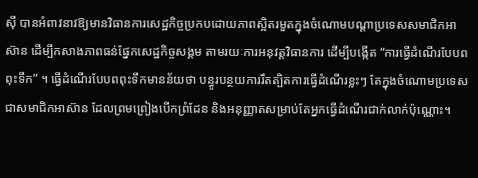ស៊ី បានអំពាវនាវឱ្យមានវិធានការសេដ្ឋកិច្ចប្រកបដោយភាពស្អិតរមួតក្នុងចំណោមបណ្តាប្រទេសសមាជិកអាស៊ាន ដើម្បីកសាងភាពធន់ផ្នែកសេដ្ឋកិច្ចសង្គម តាមរយៈការអនុវត្តវិធានការ ដើម្បីបង្កើត “ការធ្វើដំណើរបែបពពុះទឹក” ។ ធ្វើដំណើរបែបពពុះទឹកមានន័យថា បន្ធូរបន្ថយការរឹតត្បិតការធ្វើដំណើរខ្លះៗ តែក្នុងចំណោមប្រទេសជាសមាជិកអាស៊ាន ដែលព្រមព្រៀងបើកព្រំដែន និងអនុញ្ញាតសម្រាប់តែអ្នកធ្វើដំណើរជាក់លាក់ប៉ុណ្ណោះ។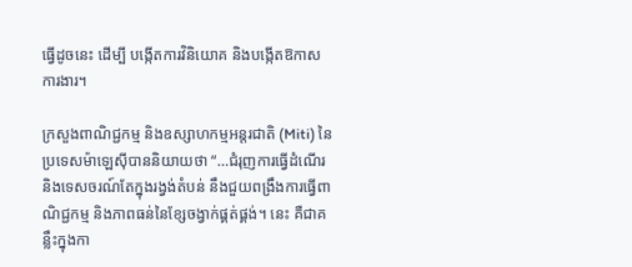ធ្វើដូចនេះ ដើម្បី បង្កើតការវិនិយោគ និងបង្កើតឱកាសការងារ។

ក្រសួងពាណិជ្ជកម្ម និងឧស្សាហកម្មអន្តរជាតិ (Miti) នៃប្រទេសម៉ាឡេស៊ីបាននិយាយថា “…ជំរុញការធ្វើដំណើរ និងទេសចរណ៍តែក្នុងរង្វង់តំបន់ នឹងជួយពង្រឹងការធ្វើពាណិជ្ជកម្ម និងភាពធន់នៃខ្សែចង្វាក់ផ្គត់ផ្គង់។ នេះ គឺជាគន្លឹះក្នុងកា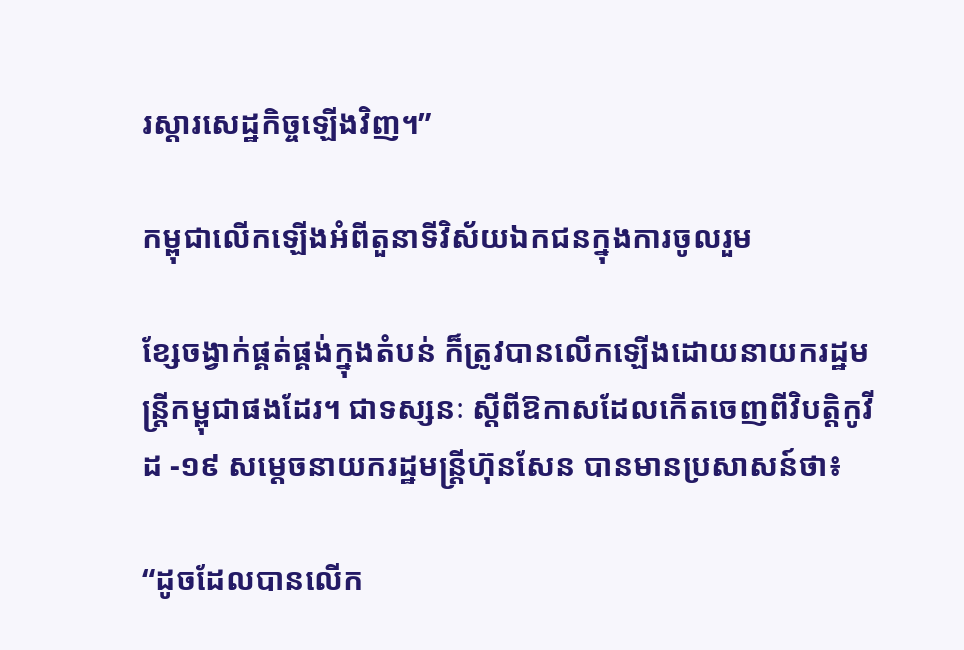រស្តារសេដ្ឋកិច្ចឡើងវិញ។”

កម្ពុជាលើកឡើងអំពីតួនាទីវិស័យឯកជនក្នុងការចូលរួម

ខ្សែចង្វាក់ផ្គត់ផ្គង់ក្នុងតំបន់ ក៏ត្រូវបានលើកឡើងដោយនាយករដ្ឋមន្ត្រីកម្ពុជាផងដែរ។ ជាទស្សនៈ ស្តីពីឱកាសដែលកើតចេញពីវិបត្តិកូវីដ -១៩ សម្តេចនាយករដ្ឋមន្រ្តីហ៊ុនសែន បានមានប្រសាសន៍ថា៖

“ដូចដែលបានលើក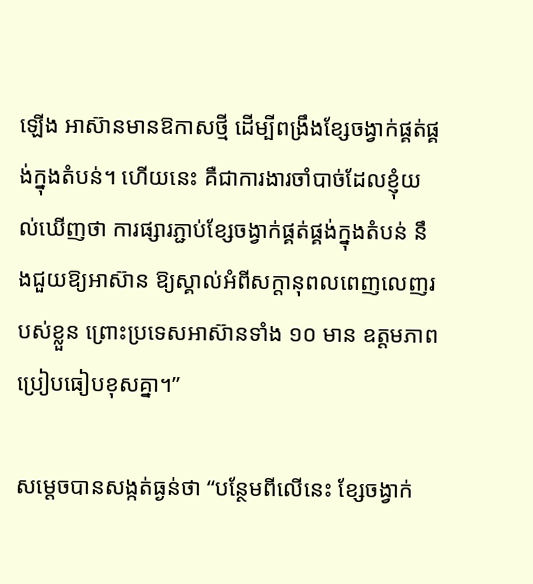ឡើង អាស៊ានមានឱកាសថ្មី ដើម្បីពង្រឹងខ្សែចង្វាក់ផ្គត់ផ្គង់ក្នុងតំបន់។ ហើយនេះ គឺជាការងារចាំបាច់ដែលខ្ញុំយល់ឃើញថា ការផ្សារភ្ជាប់ខ្សែចង្វាក់ផ្គត់ផ្គង់ក្នុងតំបន់ នឹងជួយឱ្យអាស៊ាន ឱ្យស្គាល់អំពីសក្តានុពលពេញលេញរបស់ខ្លួន ព្រោះប្រទេសអាស៊ានទាំង ១០ មាន ឧត្តមភាពប្រៀបធៀបខុសគ្នា។”

សម្តេចបានសង្កត់ធ្ងន់ថា “បន្ថែមពីលើនេះ ខ្សែចង្វាក់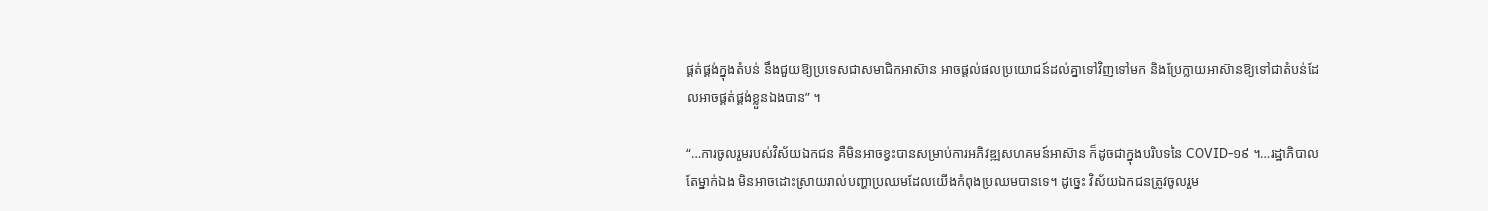ផ្គត់ផ្គង់ក្នុងតំបន់ នឹងជួយឱ្យប្រទេសជាសមាជិកអាស៊ាន អាចផ្តល់ផលប្រយោជន៍ដល់គ្នាទៅវិញទៅមក និងប្រែក្លាយអាស៊ានឱ្យទៅជាតំបន់ដែលអាចផ្គត់ផ្គង់ខ្លួនឯងបាន” ។

“…ការចូលរួមរបស់វិស័យឯកជន គឺមិនអាចខ្វះបានសម្រាប់ការអភិវឌ្ឍសហគមន៍អាស៊ាន ក៏ដូចជាក្នុងបរិបទនៃ COVID-១៩ ។…រដ្ឋាភិបាលតែម្នាក់ឯង មិនអាចដោះស្រាយរាល់បញ្ហាប្រឈមដែលយើងកំពុងប្រឈមបានទេ។ ដូច្នេះ វិស័យឯកជនត្រូវចូលរួម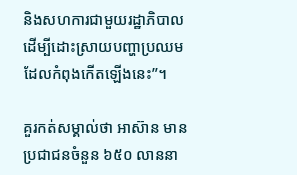និងសហការជាមួយរដ្ឋាភិបាល ដើម្បីដោះស្រាយបញ្ហាប្រឈមដែលកំពុងកើតឡើងនេះ”។

គួរកត់សម្គាល់ថា អាស៊ាន មានប្រជាជនចំនួន ៦៥០ លាននា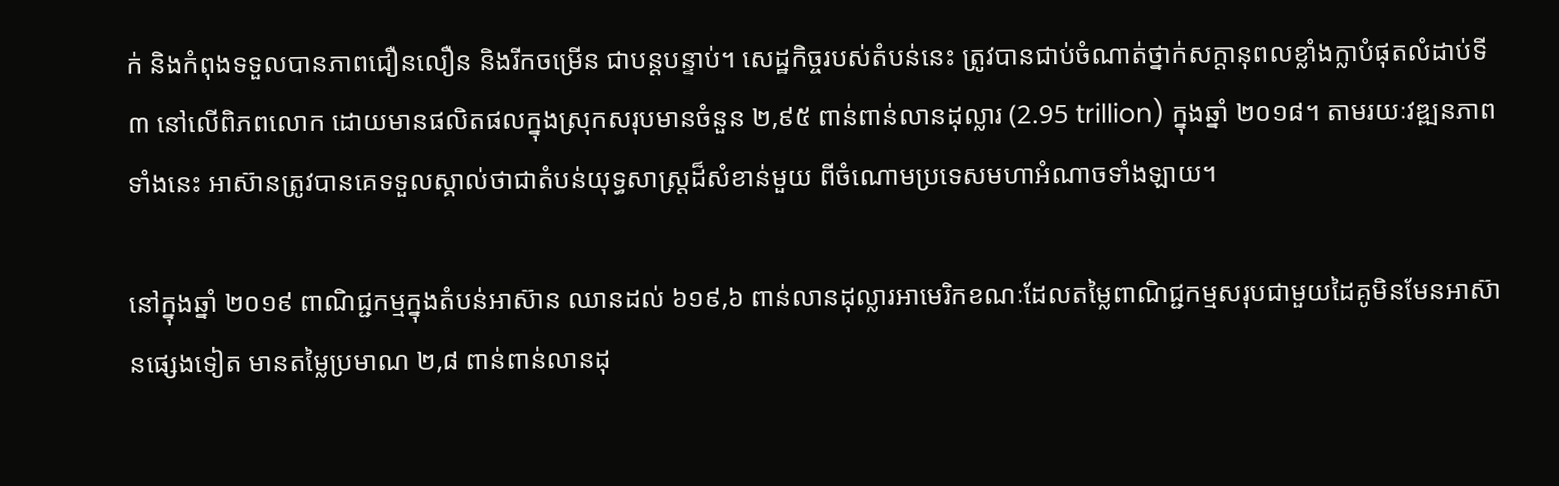ក់ និងកំពុងទទួលបានភាពជឿនលឿន និងរីកចម្រើន ជាបន្តបន្ទាប់។ សេដ្ឋកិច្ចរបស់តំបន់នេះ ត្រូវបានជាប់ចំណាត់ថ្នាក់សក្តានុពលខ្លាំងក្លាបំផុតលំដាប់ទី ៣ នៅលើពិភពលោក ដោយមានផលិតផលក្នុងស្រុកសរុបមានចំនួន ២,៩៥ ពាន់ពាន់លានដុល្លារ (2.95 trillion) ក្នុងឆ្នាំ ២០១៨។ តាមរយៈវឌ្ឍនភាពទាំងនេះ អាស៊ានត្រូវបានគេទទួលស្គាល់ថាជាតំបន់យុទ្ធសាស្ត្រដ៏សំខាន់មួយ ពីចំណោមប្រទេសមហាអំណាចទាំងឡាយ។

នៅក្នុងឆ្នាំ ២០១៩ ពាណិជ្ជកម្មក្នុងតំបន់អាស៊ាន ឈានដល់ ៦១៩,៦ ពាន់លានដុល្លារអាមេរិកខណៈដែលតម្លៃពាណិជ្ជកម្មសរុបជាមួយដៃគូមិនមែនអាស៊ានផ្សេងទៀត មានតម្លៃប្រមាណ ២,៨ ពាន់ពាន់លានដុ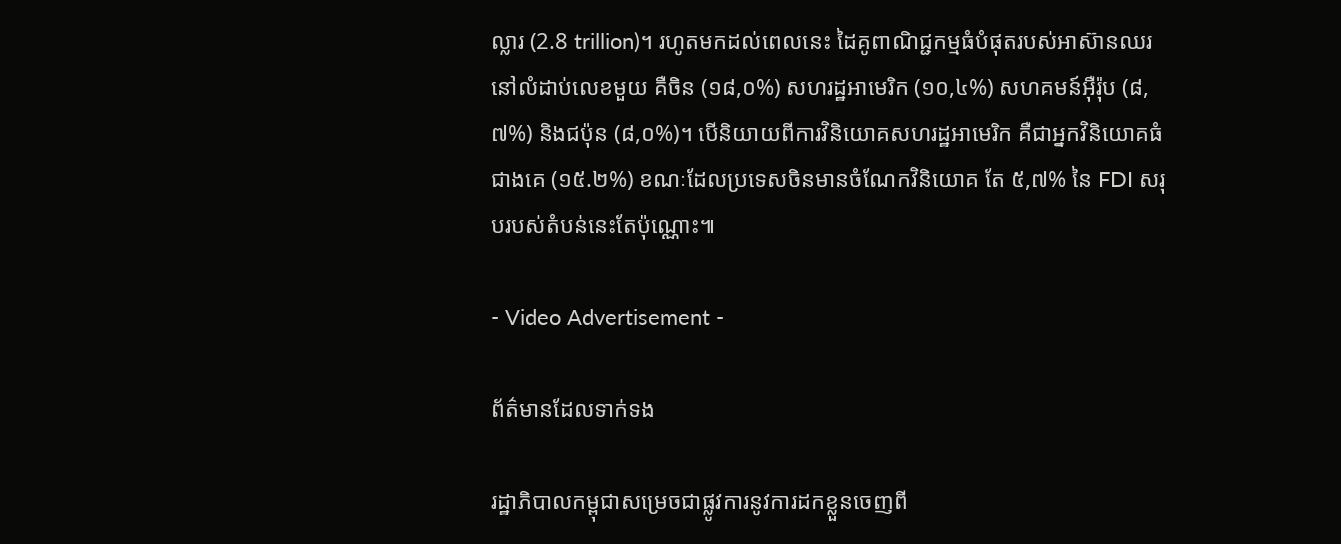ល្លារ (2.8 trillion)។ រហូតមកដល់ពេលនេះ ដៃគូពាណិជ្ជកម្មធំបំផុតរបស់អាស៊ានឈរនៅលំដាប់លេខមួយ គឺចិន (១៨,០%) សហរដ្ឋអាមេរិក (១០,៤%) សហគមន៍អ៊ឺរ៉ុប (៨,៧%) និងជប៉ុន (៨,០%)។ បើនិយាយពីការវិនិយោគសហរដ្ឋអាមេរិក គឺជាអ្នកវិនិយោគធំជាងគេ (១៥.២%) ខណៈដែលប្រទេសចិនមានចំណែកវិនិយោគ តែ ៥,៧% នៃ FDI សរុបរបស់តំបន់នេះតែប៉ុណ្ណោះ៕

- Video Advertisement -

ព័ត៌មានដែលទាក់ទង

រដ្ឋាភិបាលកម្ពុជាសម្រេចជាផ្លូវការនូវការដកខ្លួនចេញពី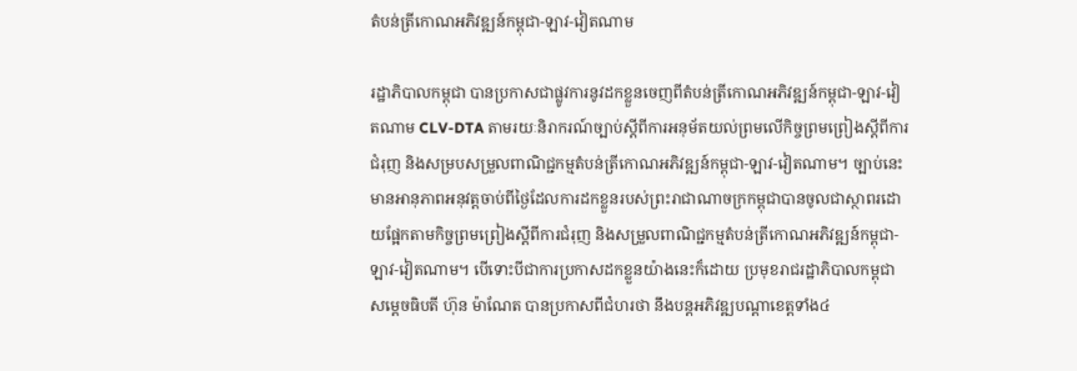តំបន់ត្រីកោណអភិវឌ្ឍន៍កម្ពុជា-ឡាវ-វៀតណាម

រដ្ឋាភិបាលកម្ពុជា បានប្រកាសជាផ្លូវការនូវដកខ្លួនចេញពីតំបន់ត្រីកោណអភិវឌ្ឍន៍កម្ពុជា-ឡាវ-វៀតណាម CLV-DTA តាមរយៈនិរាករណ៍ច្បាប់ស្តីពីការអនុម័តយល់ព្រមលើកិច្ចព្រមព្រៀងស្តីពីការជំរុញ និងសម្របសម្រួលពាណិជ្ជកម្មតំបន់ត្រីកោណអភិវឌ្ឍន៍កម្ពុជា-ឡាវ-វៀតណាម។ ច្បាប់នេះ មានអានុភាពអនុវត្តចាប់ពីថ្ងៃដែលការដកខ្លួនរបស់ព្រះរាជាណាចក្រកម្ពុជាបានចូលជាស្ថាពរដោយផ្អែកតាមកិច្ចព្រមព្រៀងស្តីពីការជំរុញ និងសម្រួលពាណិជ្ជកម្មតំបន់ត្រីកោណអភិវឌ្ឍន៍កម្ពុជា-ឡាវ-វៀតណាម។ បើទោះបីជាការប្រកាសដកខ្លួនយ៉ាងនេះក៏ដោយ ប្រមុខរាជរដ្ឋាភិបាលកម្ពុជា សម្តេចធិបតី ហ៊ុន ម៉ាណែត បានប្រកាសពីជំហរថា នឹងបន្តអភិវឌ្ឍបណ្តាខេត្តទាំង៤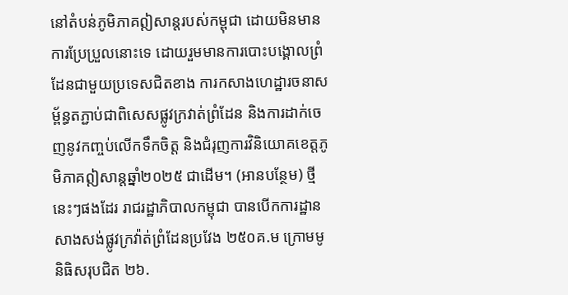នៅតំបន់ភូមិភាគឦសាន្តរបស់កម្ពុជា ដោយមិនមានការប្រែប្រួលនោះទេ ដោយរួមមានការបោះបង្គោលព្រំដែនជាមួយប្រទេសជិតខាង ការកសាងហេដ្ឋារចនាសម្ព័ន្ធតភ្ជាប់ជាពិសេសផ្លូវក្រវាត់ព្រំដែន និងការដាក់ចេញនូវកញ្ចប់លើកទឹកចិត្ត និងជំរុញការវិនិយោគខេត្តភូមិភាគឦសាន្តឆ្នាំ២០២៥ ជាដើម។ (អានបន្ថែម) ថ្មីនេះៗផងដែរ រាជរដ្ឋាភិបាលកម្ពុជា បានបើកការដ្ឋានសាងសង់ផ្លូវក្រវ៉ាត់ព្រំដែនប្រវែង ២៥០គ.ម ក្រោមមូនិធិសរុបជិត ២៦.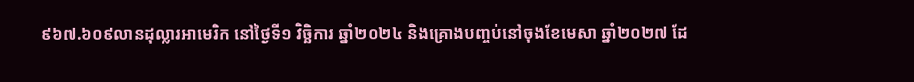៩៦៧.៦០៩លានដុល្លារអាមេរិក នៅថ្ងៃទី១ វិច្ឆិការ ឆ្នាំ២០២៤ និងគ្រោងបញ្ចប់នៅចុងខែមេសា ឆ្នាំ២០២៧ ដែ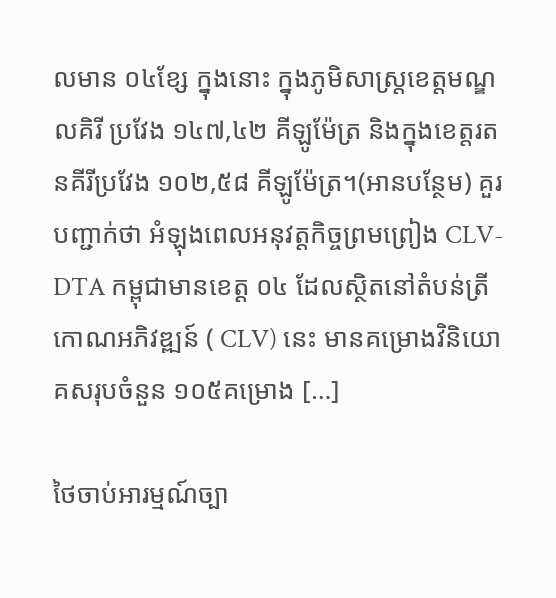លមាន ០៤ខ្សែ ក្នុងនោះ ក្នុងភូមិសាស្ត្រខេត្តមណ្ឌលគិរី ប្រវែង ១៤៧,៤២ គីឡូម៉ែត្រ និងក្នុងខេត្តរតនគីរីប្រវែង ១០២,៥៨ គីឡូម៉ែត្រ។(អានបន្ថែម) គួរបញ្ជាក់ថា អំឡុងពេលអនុវត្តកិច្ចព្រមព្រៀង CLV-DTA កម្ពុជាមានខេត្ត ០៤ ដែលស្ថិតនៅតំបន់ត្រីកោណអភិវឌ្ឍន៍ ( CLV) នេះ មានគម្រោងវិនិយោគសរុបចំនួន ១០៥គម្រោង […]

ថៃចាប់អារម្មណ៍ច្បា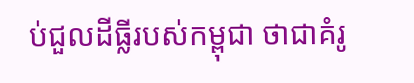ប់ជួលដីធ្លីរបស់កម្ពុជា ថាជាគំរូ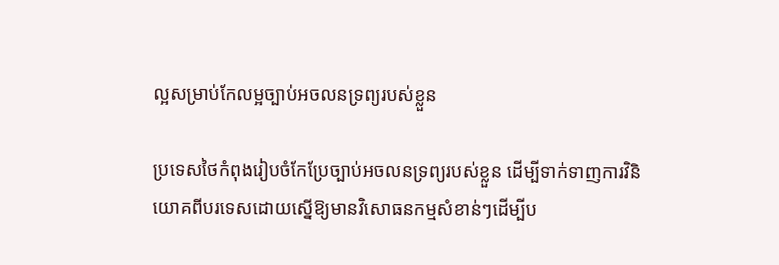ល្អសម្រាប់កែលម្អច្បាប់អចលនទ្រព្យរបស់ខ្លួន

ប្រទេសថៃកំពុងរៀបចំកែប្រែច្បាប់អចលនទ្រព្យរបស់ខ្លួន ដើម្បីទាក់ទាញការវិនិយោគពីបរទេសដោយស្នើឱ្យមានវិសោធនកម្មសំខាន់ៗដើម្បីប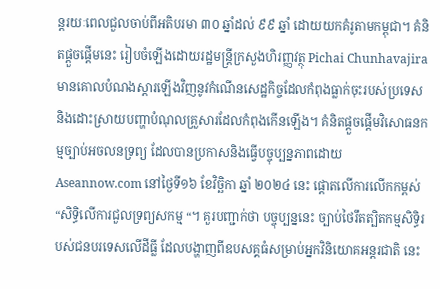ន្តរយៈពេលជួលចាប់ពីអតិបរមា ៣០ ឆ្នាំដល់ ៩៩ ឆ្នាំ ដោយយកគំរូតាមកម្ពុជា។ គំនិតផ្តួចផ្តើមនេះ រៀបចំឡើងដោយរដ្ឋមន្ត្រីក្រសួងហិរញ្ញវត្ថុ Pichai Chunhavajira មានគោលបំណងស្តារឡើងវិញនូវកំណើនសេដ្ឋកិច្ចដែលកំពុងធ្លាក់ចុះរបស់ប្រទេស និងដោះស្រាយបញ្ហាបំណុលគ្រួសារដែលកំពុងកើនឡើង។ គំនិតផ្តួចផ្តើមវិសោធនកម្មច្បាប់អចលនទ្រព្យ ដែលបានប្រកាសនិងធ្វើបច្ចុប្បន្នភាពដោយ Aseannow.com នៅថ្ងៃទី១៦ ខែវិច្ឆិកា ឆ្នាំ ២០២៤ នេះ ផ្តោតលើការលើកកម្ពស់ “សិទ្ធិលើការជួលទ្រព្យសកម្ម “។ គួរបញ្ជាក់ថា បច្ចុប្បន្ននេះ ច្បាប់ថៃរឹតត្បិតកម្មសិទ្ធិរបស់ជនបរទេសលើដីធ្លី ដែលបង្ហាញពីឧបសគ្គធំសម្រាប់អ្នកវិនិយោគអន្តរជាតិ នេះ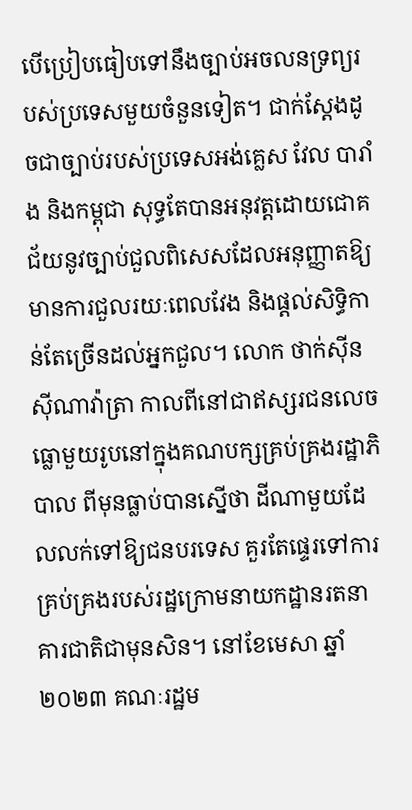បើប្រៀបធៀបទៅនឹងច្បាប់អចលនទ្រព្យរបស់ប្រទេសមួយចំនួនទៀត។ ជាក់ស្តែងដូចជាច្បាប់របស់ប្រទេសអង់គ្លេស វែល បារាំង និងកម្ពុជា សុទ្ធតែបានអនុវត្តដោយជោគជ័យនូវច្បាប់ជួលពិសេសដែលអនុញ្ញាតឱ្យមានការជួលរយៈពេលវែង និងផ្តល់សិទ្ធិកាន់តែច្រើនដល់អ្នកជួល។ លោក ថាក់ស៊ីន ស៊ីណាវ៉ាត្រា កាលពីនៅជាឥស្សរជនលេចធ្លោមួយរូបនៅក្នុងគណបក្សគ្រប់គ្រងរដ្ឋាភិបាល ពីមុនធ្លាប់បានស្នើថា ដីណាមួយដែលលក់ទៅឱ្យជនបរទេស គួរតែផ្ទេរទៅការគ្រប់គ្រងរបស់រដ្ឋក្រោមនាយកដ្ឋានរតនាគារជាតិជាមុនសិន។ នៅខែមេសា ឆ្នាំ២០២៣ គណៈរដ្ឋម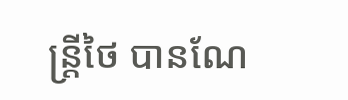ន្ត្រីថៃ បានណែ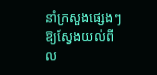នាំក្រសួងផ្សេងៗ ឱ្យស្វែងយល់ពីល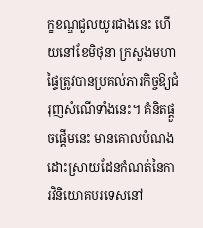ក្ខខណ្ឌជួលយូរជាងនេះ ហើយនៅខែមិថុនា ក្រសួងមហាផ្ទៃត្រូវបានប្រគល់ភារកិច្ចឱ្យជំរុញសំណើទាំងនេះ។ គំនិតផ្តួចផ្តើមនេះ មានគោលបំណងដោះស្រាយដែនកំណត់នៃការវិនិយោគបរទេសនៅ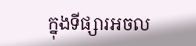ក្នុងទីផ្សារអចល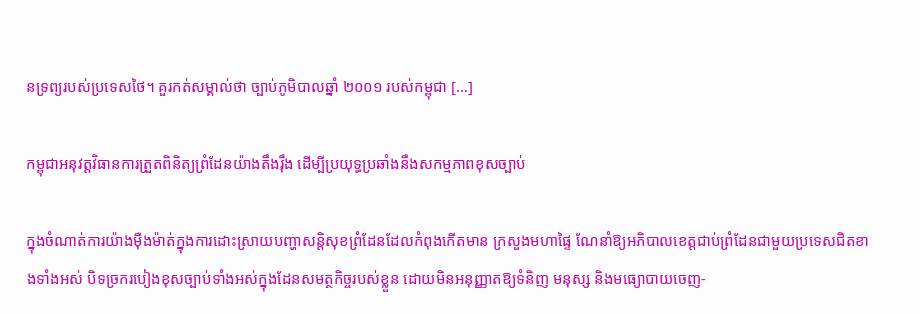នទ្រព្យរបស់ប្រទេសថៃ។ គួរកត់សម្គាល់ថា ច្បាប់ភូមិបាលឆ្នាំ ២០០១ របស់កម្ពុជា […]

កម្ពុជាអនុវត្តវិធានការត្រួតពិនិត្យព្រំដែនយ៉ាងតឹងរ៉ឹង ដើម្បីប្រយុទ្ធប្រឆាំងនឹងសកម្មភាពខុសច្បាប់

ក្នុងចំណាត់ការយ៉ាងម៉ឺងម៉ាត់ក្នុងការដោះស្រាយបញ្ហាសន្តិសុខព្រំដែនដែលកំពុងកើតមាន ក្រសួងមហាផ្ទៃ ណែនាំឱ្យអភិបាលខេត្តជាប់ព្រំដែនជាមួយប្រទេសជិតខាងទាំងអស់ បិទច្រករបៀងខុសច្បាប់ទាំងអស់ក្នុងដែនសមត្ថកិច្ចរបស់ខ្លួន ដោយមិនអនុញ្ញាតឱ្យទំនិញ មនុស្ស និងមធ្យោបាយចេញ-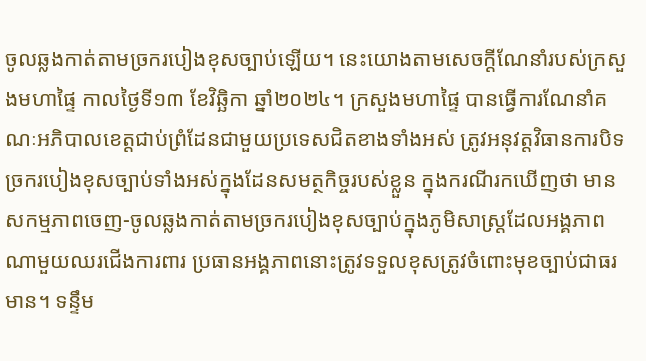ចូលឆ្លងកាត់តាមច្រករបៀងខុសច្បាប់ឡើយ។ នេះយោងតាមសេចក្តីណែនាំរបស់ក្រសួងមហាផ្ទៃ កាលថ្ងៃទី១៣ ខែវិឆ្ឆិកា ឆ្នាំ២០២៤។ ក្រសួងមហាផ្ទៃ បានធ្វើការណែនាំគណៈអភិបាលខេត្តជាប់ព្រំដែនជាមួយប្រទេសជិតខាងទាំងអស់ ត្រូវអនុវត្តវិធានការបិទច្រករបៀងខុសច្បាប់ទាំងអស់ក្នុងដែនសមត្ថកិច្ចរបស់ខ្លួន ក្នុងករណីរកឃើញថា មានសកម្មភាពចេញ-ចូលឆ្លងកាត់តាមច្រករបៀងខុសច្បាប់ក្នុងភូមិសាស្ត្រដែលអង្គភាពណាមួយឈរជើងការពារ ប្រធានអង្គភាពនោះត្រូវទទួលខុសត្រូវចំពោះមុខច្បាប់ជាធរមាន។ ទន្ទឹម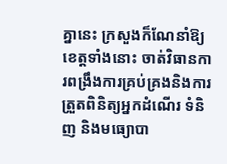គ្នានេះ ក្រសួងក៏ណែនាំឱ្យ ខេត្តទាំងនោះ ចាត់វិធានការពង្រឹងការគ្រប់គ្រងនិងការត្រួតពិនិត្យអ្នកដំណើរ ទំនិញ និងមធ្យោបា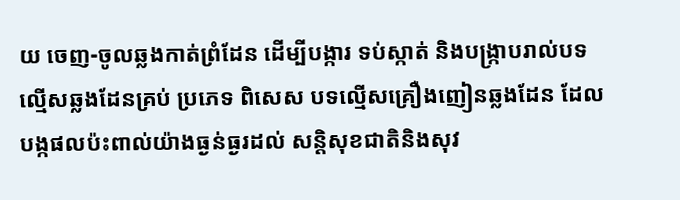យ ចេញ-ចូលឆ្លងកាត់ព្រំដែន ដើម្បីបង្ការ ទប់ស្កាត់ និងបង្ក្រាបរាល់បទល្មើសឆ្លងដែនគ្រប់ ប្រភេទ ពិសេស បទល្មើសគ្រឿងញៀនឆ្លងដែន ដែលបង្កផលប៉ះពាល់យ៉ាងធ្ងន់ធ្ងរដល់ សន្តិសុខជាតិនិងសុវ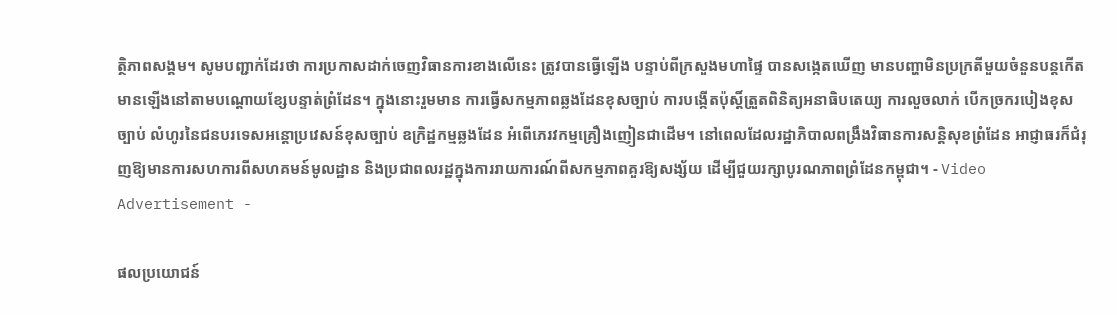ត្ថិភាពសង្គម។ សូមបញ្ជាក់ដែរថា ការប្រកាសដាក់ចេញវិធានការខាងលើនេះ ត្រូវបានធ្វើឡើង បន្ទាប់ពីក្រសួងមហាផ្ទៃ បានសង្កេតឃើញ មានបញ្ហាមិនប្រក្រតីមួយចំនួនបន្តកើតមានឡើងនៅតាមបណ្តោយខ្សែបន្ទាត់ព្រំដែន។ ក្នុងនោះរួមមាន ការធ្វើសកម្មភាពឆ្លងដែនខុសច្បាប់ ការបង្កើតប៉ុស្តិ៍ត្រួតពិនិត្យអនាធិបតេយ្យ ការលួចលាក់ បើកច្រករបៀងខុសច្បាប់ លំហូរនៃជនបរទេសអន្តោប្រវេសន៍ខុសច្បាប់ ឧក្រិដ្ឋកម្មឆ្លងដែន អំពើភេរវកម្មគ្រឿងញៀនជាដើម។ នៅពេលដែលរដ្ឋាភិបាលពង្រឹងវិធានការសន្តិសុខព្រំដែន អាជ្ញាធរក៏ជំរុញឱ្យមានការសហការពីសហគមន៍មូលដ្ឋាន និងប្រជាពលរដ្ឋក្នុងការរាយការណ៍ពីសកម្មភាពគួរឱ្យសង្ស័យ ដើម្បីជួយរក្សាបូរណភាពព្រំដែនកម្ពុជា។ - Video Advertisement -

ផលប្រយោជន៍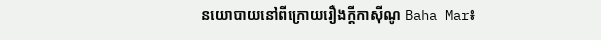នយោបាយនៅពីក្រោយរឿងក្តីកាស៊ីណូ Baha Mar៖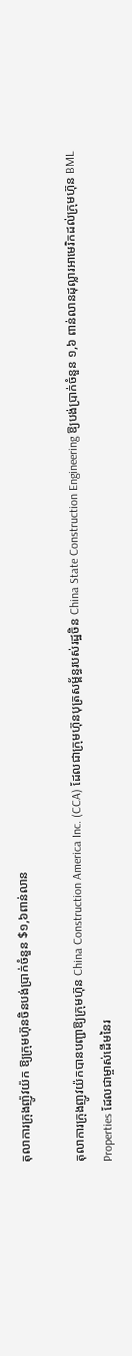តុលាការក្រុងញ៉ូវយ៉ក ឱ្យក្រុមហ៊ុនចិនបង់ប្រាក់ចំនួន $១,៦ពាន់លាន

តុលាការក្រុងញូវយ៉កបានបញ្ជាឱ្យក្រុមហ៊ុន China Construction America Inc. (CCA) ដែលជាក្រុមហ៊ុនបុត្រសម្ព័ន្ធរបស់រដ្ឋចិន China State Construction Engineering ឱ្យបង់ប្រាក់ចំនួន ១,៦ ពាន់លានដុល្លារអាមេរិកដល់ក្រុមហ៊ុន BML Properties ដែលជាម្ចាស់ដើមនៃរ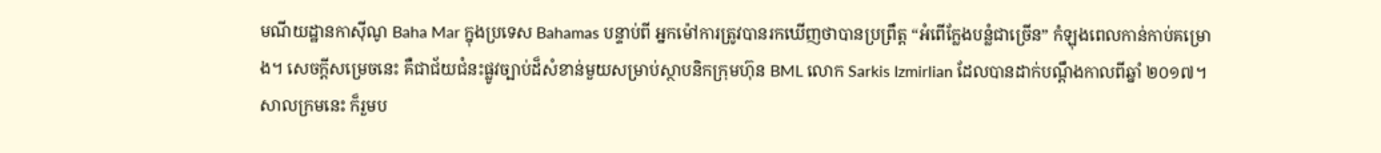មណីយដ្ឋានកាស៊ីណូ Baha Mar ក្នុងប្រទេស Bahamas បន្ទាប់ពី អ្នកម៉ៅការត្រូវបានរកឃើញថាបានប្រព្រឹត្ត “អំពើក្លែងបន្លំជាច្រើន” កំឡុងពេលកាន់កាប់គម្រោង។ សេចក្តីសម្រេចនេះ គឺជាជ័យជំនះផ្លូវច្បាប់ដ៏សំខាន់មួយសម្រាប់ស្ថាបនិកក្រុមហ៊ុន BML លោក Sarkis Izmirlian ដែលបានដាក់បណ្តឹងកាលពីឆ្នាំ ២០១៧។ សាលក្រមនេះ ក៏រួមប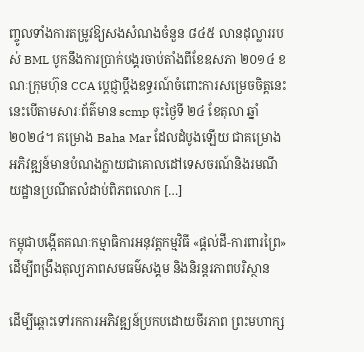ញ្ចូលទាំងការតម្រូវឱ្យសងសំណងចំនួន ៨៤៥ លានដុល្លាររបស់ BML បូកនឹងការប្រាក់បង្គរចាប់តាំងពីខែឧសភា ២០១៤ ខណៈក្រុមហ៊ុន CCA ប្តេជ្ញាប្តឹងឧទ្ធរណ៍ចំពោះការសម្រេចចិត្តនេះ នេះបើតាមសារៈព័ត៌មាន scmp ចុះថ្ងៃទី ២៤ ខែតុលា ឆ្នាំ ២០២៤។ គម្រោង Baha Mar ដែលដំបូងឡើយ ជាគម្រោងអភិវឌ្ឍន៍មានបំណងក្លាយជាគោលដៅទេសចរណ៍និងរមណីយដ្ឋានប្រណីតលំដាប់ពិភពលោក […]

កម្ពុជាបង្កើតគណៈកម្មាធិការអនុវត្តកម្មវិធី «ផ្តល់ដី-ការពារព្រៃ» ដើម្បីពង្រឹងតុល្យភាពសមធម៌សង្គម និងនិរន្តរភាពបរិស្ថាន

ដើម្បីឆ្ពោះទៅរកការអភិវឌ្ឍន៍ប្រកបដោយចីរភាព ព្រះមហាក្ស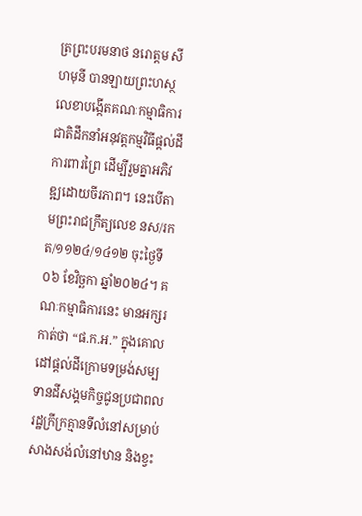ត្រព្រះបរមនាថ នរោត្តម សីហមុនី បានឡាយព្រះហស្ថលេខាបង្កើតគណៈកម្មាធិការជាតិដឹកនាំអនុវត្តកម្មវិធីផ្តល់ដី ការពារព្រៃ ដើម្បីរួមគ្នាអភិវឌ្ឍដោយចីរភាព។ នេះបើតាមព្រះរាជក្រឹត្យលេខ នស/រកត/១១២៤/១៤១២ ចុះថ្ងៃទី០៦ ខែវិច្ឆកា ឆ្នាំ២០២៤។ គណៈកម្មាធិការនេះ មានអក្សរកាត់ថា “ផ.ក.អ.” ក្នុងគោលដៅផ្តល់ដីក្រោមទម្រង់សម្បទានដីសង្គមកិច្ចជូនប្រជាពលរដ្ឋក្រីក្រគ្មានទីលំនៅសម្រាប់សាងសង់លំនៅឋាន និងខ្វះ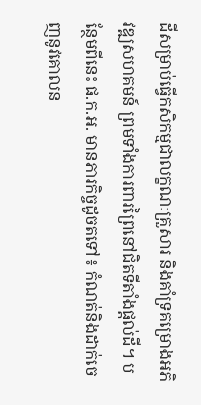ដីសម្រាប់ធ្វើកសិកម្មជាលក្ខណៈគ្រួសារ និងគាំទ្រគម្រោងអភិវឌ្ឍសហគមន៍ ព្រមទាំងការពារព្រៃនៅជិតទីតាំងផ្តល់ដី។ បន្ថែមពីនេះ ផ.ក.អ. មានភារកិច្ចដូចតទៅ៖ កំណត់និងដាក់ចេញនូវគោលន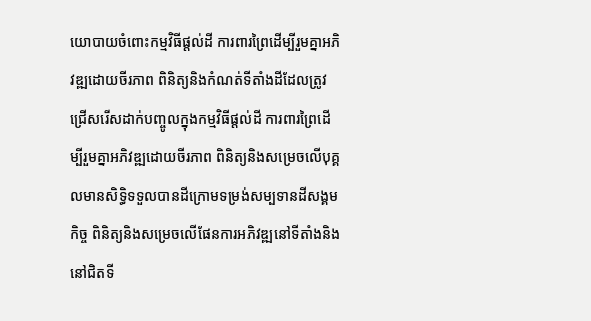យោបាយចំពោះកម្មវិធីផ្តល់ដី ការពារព្រៃដើម្បីរួមគ្នាអភិវឌ្ឍដោយចីរភាព ពិនិត្យនិងកំណត់ទីតាំងដីដែលត្រូវជ្រើសរើសដាក់បញ្ចូលក្នុងកម្មវិធីផ្តល់ដី ការពារព្រៃដើម្បីរួមគ្នាអភិវឌ្ឍដោយចីរភាព ពិនិត្យនិងសម្រេចលើបុគ្គលមានសិទ្ធិទទួលបានដីក្រោមទម្រង់សម្បទានដីសង្គមកិច្ច ពិនិត្យនិងសម្រេចលើផែនការអភិវឌ្ឍនៅទីតាំងនិងនៅជិតទី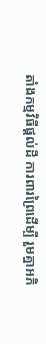តាំងកម្មវិធីផ្តល់ដី ការពារព្រៃដើម្បី រួមគ្នាអភិ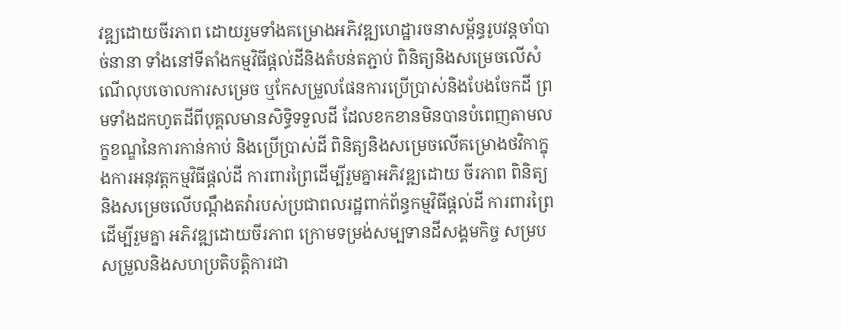វឌ្ឍដោយចីរភាព ដោយរួមទាំងគម្រោងអភិវឌ្ឍហេដ្ឋារចនាសម្ព័ន្ធរូបវន្តចាំបាច់នានា ទាំងនៅទីតាំងកម្មវិធីផ្តល់ដីនិងតំបន់តភ្ជាប់ ពិនិត្យនិងសម្រេចលើសំណើលុបចោលការសម្រេច ឬកែសម្រួលផែនការប្រើប្រាស់និងបែងចែកដី ព្រមទាំងដកហូតដីពីបុគ្គលមានសិទ្ធិទទួលដី ដែលខកខានមិនបានបំពេញតាមលក្ខខណ្ឌនៃការកាន់កាប់ និងប្រើប្រាស់ដី ពិនិត្យនិងសម្រេចលើគម្រោងថវិកាក្នុងការអនុវត្តកម្មវិធីផ្តល់ដី ការពារព្រៃដើម្បីរួមគ្នាអភិវឌ្ឍដោយ ចីរភាព ពិនិត្យនិងសម្រេចលើបណ្តឹងតវ៉ារបស់ប្រជាពលរដ្ឋពាក់ព័ន្ធកម្មវិធីផ្តល់ដី ការពារព្រៃដើម្បីរួមគ្នា អភិវឌ្ឍដោយចីរភាព ក្រោមទម្រង់សម្បទានដីសង្គមកិច្ច សម្របសម្រួលនិងសហប្រតិបត្តិការជា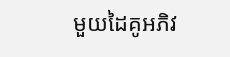មួយដៃគូអភិវ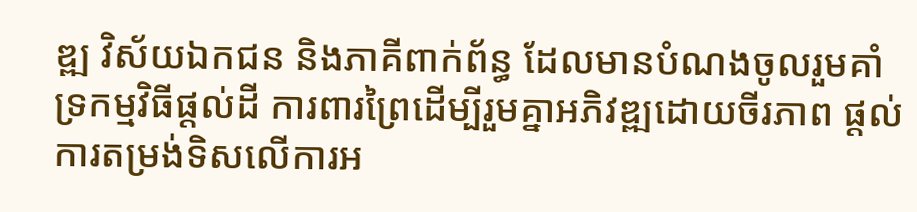ឌ្ឍ វិស័យឯកជន និងភាគីពាក់ព័ន្ធ ដែលមានបំណងចូលរួមគាំទ្រកម្មវិធីផ្តល់ដី ការពារព្រៃដើម្បីរួមគ្នាអភិវឌ្ឍដោយចីរភាព ផ្តល់ការតម្រង់ទិសលើការអ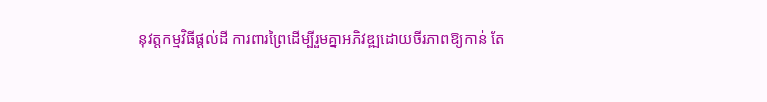នុវត្តកម្មវិធីផ្តល់ដី ការពារព្រៃដើម្បីរួមគ្នាអភិវឌ្ឍដោយចីរភាពឱ្យកាន់ តែ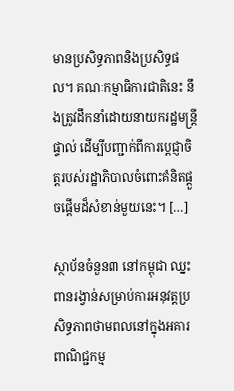មានប្រសិទ្ធភាពនិងប្រសិទ្ធផល។ គណៈកម្មាធិការជាតិនេះ នឹងត្រូវដឹកនាំដោយនាយករដ្ឋមន្ត្រីផ្ទាល់ ដើម្បីបញ្ជាក់ពីការប្តេជ្ញាចិត្តរបស់រដ្ឋាភិបាលចំពោះគំនិតផ្តួចផ្តើមដ៏សំខាន់មួយនេះ។ […]

ស្ថាប័នចំនួន៣ នៅកម្ពុជា ឈ្នះពានរង្វាន់សម្រាប់ការអនុវត្តប្រសិទ្ធភាពថាមពលនៅក្នុងអគារពាណិជ្ជកម្ម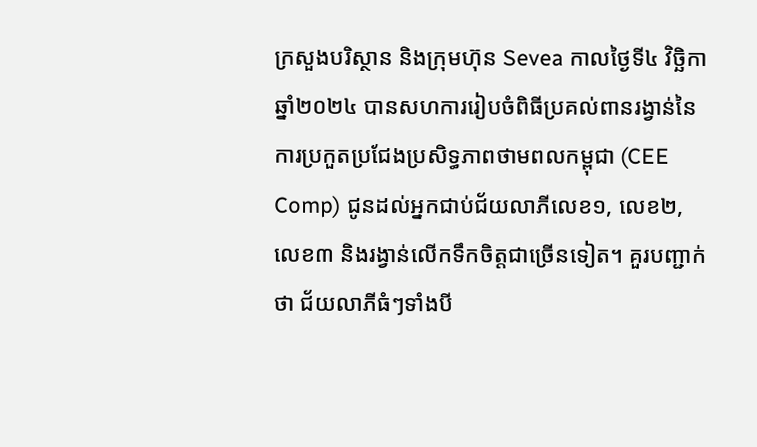ក្រសួងបរិស្ថាន និងក្រុមហ៊ុន Sevea កាលថ្ងៃទី៤ វិច្ឆិកា ឆ្នាំ២០២៤ បានសហការរៀបចំពិធីប្រគល់ពានរង្វាន់នៃការប្រកួតប្រជែងប្រសិទ្ធភាពថាមពលកម្ពុជា (CEE Comp) ជូនដល់អ្នកជាប់ជ័យលាភីលេខ១, លេខ២, លេខ៣ និងរង្វាន់លើកទឹកចិត្តជាច្រើនទៀត។ គួរបញ្ជាក់ថា ជ័យលាភីធំៗទាំងបី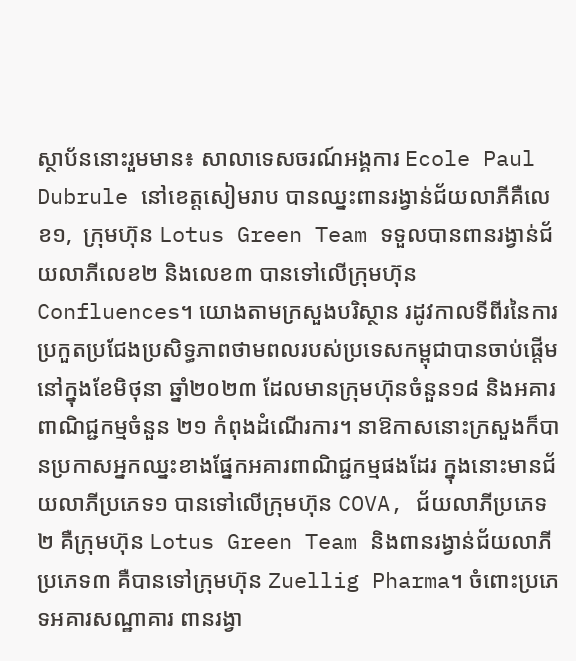ស្ថាប័ននោះរួមមាន៖ សាលាទេសចរណ៍អង្គការ Ecole Paul Dubrule នៅខេត្តសៀមរាប បានឈ្នះពានរង្វាន់ជ័យលាភីគឺលេខ១,  ក្រុមហ៊ុន Lotus Green Team ទទួលបានពានរង្វាន់ជ័យលាភីលេខ២ និងលេខ៣ បានទៅលើក្រុមហ៊ុន Confluences។ យោងតាមក្រសួងបរិស្ថាន រដូវកាលទីពីរនៃការប្រកួតប្រជែងប្រសិទ្ធភាពថាមពលរបស់ប្រទេសកម្ពុជាបានចាប់ផ្តើមនៅក្នុងខែមិថុនា ឆ្នាំ២០២៣ ដែលមានក្រុមហ៊ុនចំនួន១៨ និងអគារពាណិជ្ជកម្មចំនួន ២១ កំពុងដំណើរការ។ នាឱកាសនោះក្រសួងក៏បានប្រកាសអ្នកឈ្នះខាងផ្នែកអគារពាណិជ្ជកម្មផងដែរ ក្នុងនោះមានជ័យលាភីប្រភេទ១ បានទៅលើក្រុមហ៊ុន COVA, ជ័យលាភីប្រភេទ២ គឺក្រុមហ៊ុន Lotus Green Team និងពានរង្វាន់ជ័យលាភីប្រភេទ៣ គឺបានទៅក្រុមហ៊ុន Zuellig Pharma។ ចំពោះប្រភេទអគារសណ្ឋាគារ ពានរង្វា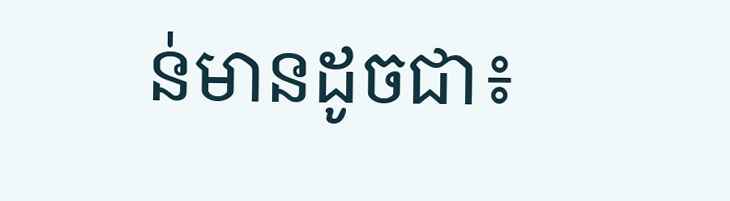ន់មានដូចជា៖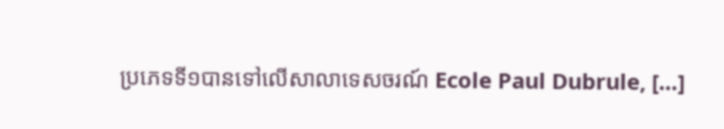ប្រភេទទី១បានទៅលើសាលាទេសចរណ៍ Ecole Paul Dubrule, […]